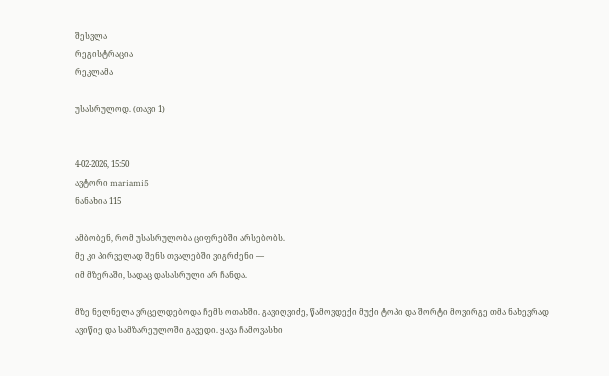შესვლა
რეგისტრაცია
რეკლამა

უსასრულოდ. (თავი 1)


4-02-2026, 15:50
ავტორი mariami5
ნანახია 115

ამბობენ, რომ უსასრულობა ციფრებში არსებობს.
მე კი პირველად შენს თვალებში ვიგრძენი —
იმ მზერაში, სადაც დასასრული არ ჩანდა.

მზე ნელნელა ვრცელდებოდა ჩემს ოთახში. გავიღვიძე, წამოვდექი მუქი ტოპი და შორტი მოვირგე თმა ნახევრად ავიწიე და სამზარეულოში გავედი. ყავა ჩამოვასხი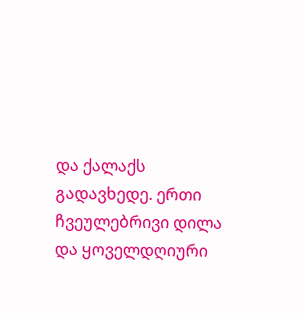და ქალაქს გადავხედე. ერთი ჩვეულებრივი დილა და ყოველდღიური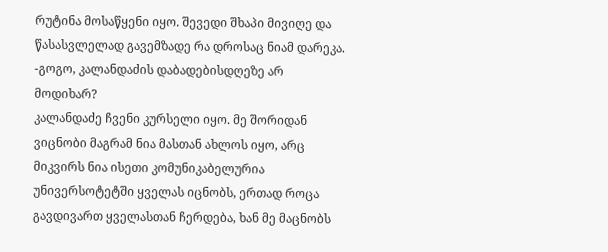რუტინა მოსაწყენი იყო. შევედი შხაპი მივიღე და წასასვლელად გავემზადე რა დროსაც ნიამ დარეკა.
-გოგო, კალანდაძის დაბადებისდღეზე არ მოდიხარ?
კალანდაძე ჩვენი კურსელი იყო. მე შორიდან ვიცნობი მაგრამ ნია მასთან ახლოს იყო, არც მიკვირს ნია ისეთი კომუნიკაბელურია უნივერსოტეტში ყველას იცნობს, ერთად როცა გავდივართ ყველასთან ჩერდება, ხან მე მაცნობს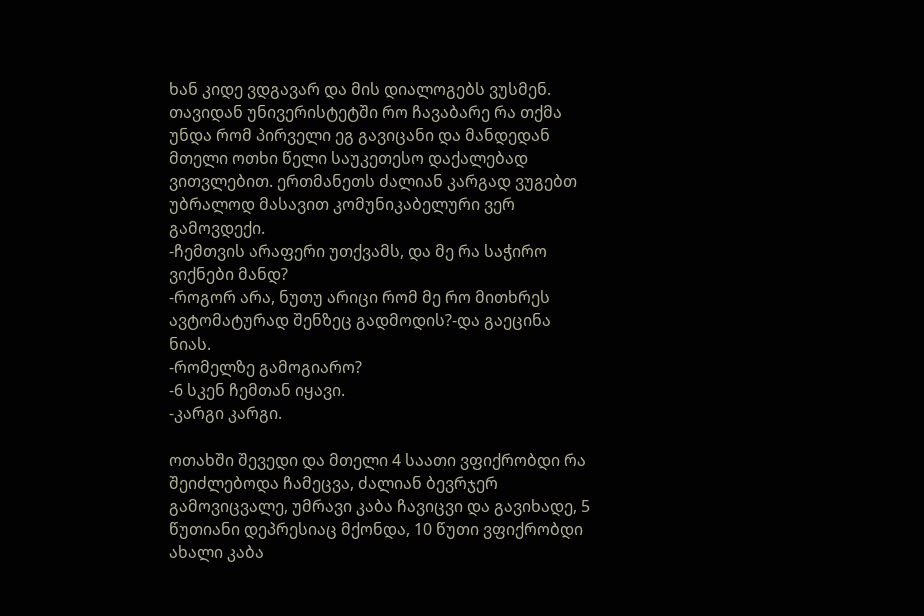ხან კიდე ვდგავარ და მის დიალოგებს ვუსმენ. თავიდან უნივერისტეტში რო ჩავაბარე რა თქმა უნდა რომ პირველი ეგ გავიცანი და მანდედან მთელი ოთხი წელი საუკეთესო დაქალებად ვითვლებით. ერთმანეთს ძალიან კარგად ვუგებთ უბრალოდ მასავით კომუნიკაბელური ვერ გამოვდექი.
-ჩემთვის არაფერი უთქვამს, და მე რა საჭირო ვიქნები მანდ?
-როგორ არა, ნუთუ არიცი რომ მე რო მითხრეს ავტომატურად შენზეც გადმოდის?-და გაეცინა ნიას.
-რომელზე გამოგიარო?
-6 სკენ ჩემთან იყავი.
-კარგი კარგი.

ოთახში შევედი და მთელი 4 საათი ვფიქრობდი რა შეიძლებოდა ჩამეცვა, ძალიან ბევრჯერ გამოვიცვალე, უმრავი კაბა ჩავიცვი და გავიხადე, 5 წუთიანი დეპრესიაც მქონდა, 10 წუთი ვფიქრობდი ახალი კაბა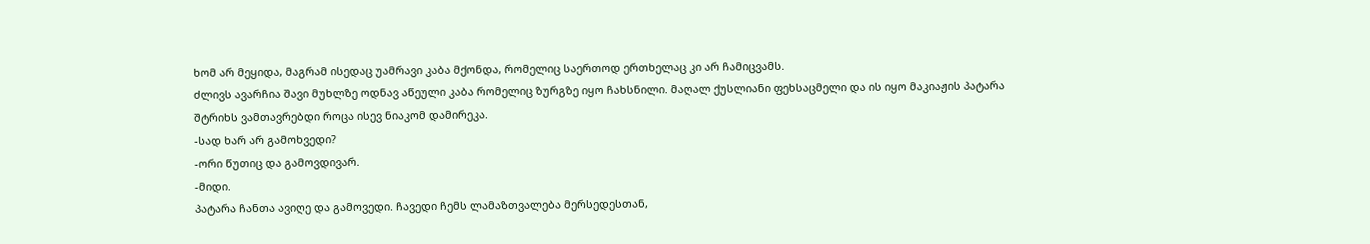ხომ არ მეყიდა, მაგრამ ისედაც უამრავი კაბა მქონდა, რომელიც საერთოდ ერთხელაც კი არ ჩამიცვამს.
ძლივს ავარჩია შავი მუხლზე ოდნავ აწეული კაბა რომელიც ზურგზე იყო ჩახსნილი. მაღალ ქუსლიანი ფეხსაცმელი და ის იყო მაკიაჟის პატარა შტრიხს ვამთავრებდი როცა ისევ ნიაკომ დამირეკა.
-სად ხარ არ გამოხვედი?
-ორი წუთიც და გამოვდივარ.
-მიდი.
პატარა ჩანთა ავიღე და გამოვედი. ჩავედი ჩემს ლამაზთვალება მერსედესთან,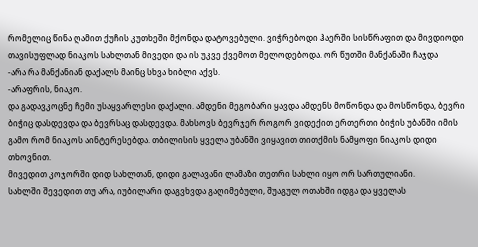რომელიც წინა ღამით ქუჩის კუთხეში მქონდა დატოვებული. ვიჭრებოდი ჰაერში სისწრაფით და მივდიოდი თავისუფლად ნიაკოს სახლთან მივედი და ის უკვე ქვემოთ მელოდებოდა. ორ წუთში მანქანაში ჩაჯდა
-არა რა მანქანიან დაქალს მაინც სხვა ხიბლი აქვს.
-არაფრის, ნიაკო.
და გადავკოცნე ჩემი უსაყვარლესი დაქალი. ამდენი მეგობარი ყავდა ამდენს მოწონდა და მოსწონდა, ბევრი ბიჭიც დასდევდა და ბევრსაც დასდევდა. მახსოვს ბევრჯერ როგორ ვიდექით ერთერთი ბიჭის უბანში იმის გამო რომ ნიაკოს აინტერესებდა. თბილისის ყველა უბანში ვიყავით თითქმის ნამყოფი ნიაკოს დიდი თხოვნით.
მივედით კოჯორში დიდ სახლთან, დიდი გალავანი ლამაზი თეთრი სახლი იყო ორ სართულიანი.
სახლში შევედით თუ არა, იუბილარი დაგვხვდა გაღიმებული, შუაგულ ოთახში იდგა და ყველას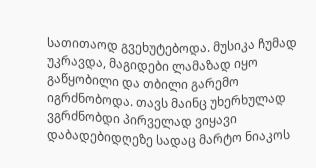სათითაოდ გვეხუტებოდა. მუსიკა ჩუმად უკრავდა, მაგიდები ლამაზად იყო გაწყობილი და თბილი გარემო იგრძნობოდა. თავს მაინც უხერხულად ვგრძნობდი პირველად ვიყავი დაბადებიდღეზე სადაც მარტო ნიაკოს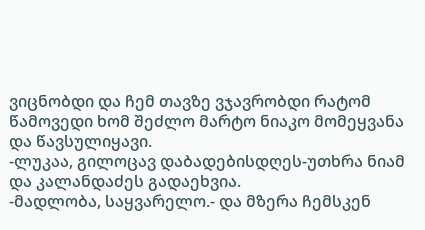ვიცნობდი და ჩემ თავზე ვჯავრობდი რატომ წამოვედი ხომ შეძლო მარტო ნიაკო მომეყვანა და წავსულიყავი.
-ლუკაა, გილოცავ დაბადებისდღეს-უთხრა ნიამ და კალანდაძეს გადაეხვია.
-მადლობა, საყვარელო.- და მზერა ჩემსკენ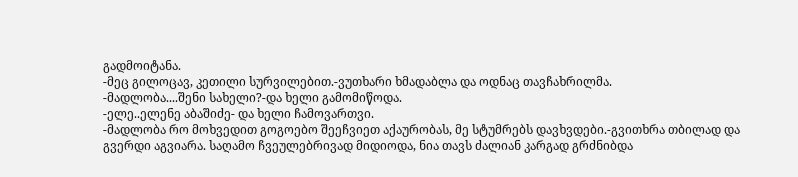გადმოიტანა.
-მეც გილოცავ, კეთილი სურვილებით.-ვუთხარი ხმადაბლა და ოდნაც თავჩახრილმა.
-მადლობა....შენი სახელი?-და ხელი გამომიწოდა.
-ელე..ელენე აბაშიძე- და ხელი ჩამოვართვი.
-მადლობა რო მოხვედით გოგოებო შეეჩვიეთ აქაურობას, მე სტუმრებს დავხვდები.-გვითხრა თბილად და გვერდი აგვიარა. საღამო ჩვეულებრივად მიდიოდა, ნია თავს ძალიან კარგად გრძნიბდა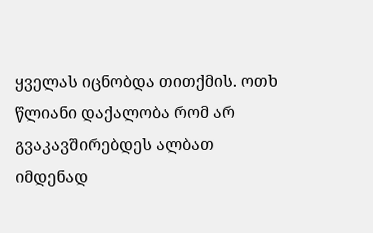ყველას იცნობდა თითქმის. ოთხ წლიანი დაქალობა რომ არ გვაკავშირებდეს ალბათ იმდენად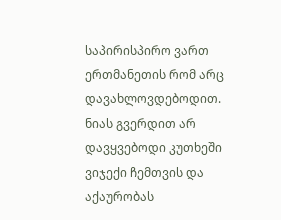საპირისპირო ვართ ერთმანეთის რომ არც დავახლოვდებოდით. ნიას გვერდით არ დავყვებოდი კუთხეში ვიჯექი ჩემთვის და აქაურობას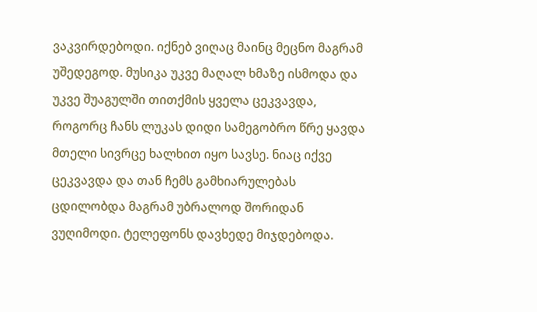ვაკვირდებოდი. იქნებ ვიღაც მაინც მეცნო მაგრამ უშედეგოდ. მუსიკა უკვე მაღალ ხმაზე ისმოდა და უკვე შუაგულში თითქმის ყველა ცეკვავდა, როგორც ჩანს ლუკას დიდი სამეგობრო წრე ყავდა მთელი სივრცე ხალხით იყო სავსე. ნიაც იქვე ცეკვავდა და თან ჩემს გამხიარულებას ცდილობდა მაგრამ უბრალოდ შორიდან ვუღიმოდი. ტელეფონს დავხედე მიჯდებოდა.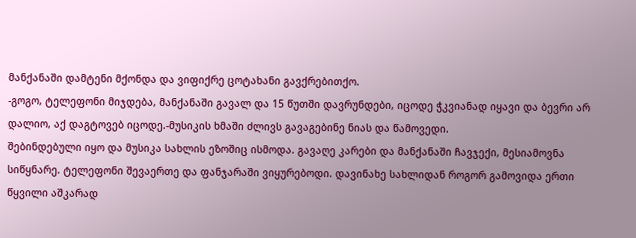მანქანაში დამტენი მქონდა და ვიფიქრე ცოტახანი გავქრებითქო.
-გოგო, ტელეფონი მიჯდება, მანქანაში გავალ და 15 წუთში დავრუნდები, იცოდე ჭკვიანად იყავი და ბევრი არ დალიო, აქ დაგტოვებ იცოდე.-მუსიკის ხმაში ძლივს გავაგებინე ნიას და წამოვედი.
შებინდებული იყო და მუსიკა სახლის ეზოშიც ისმოდა. გავაღე კარები და მანქანაში ჩავჯექი, მესიამოვნა სიწყნარე. ტელეფონი შევაერთე და ფანჯარაში ვიყურებოდი. დავინახე სახლიდან როგორ გამოვიდა ერთი წყვილი აშკარად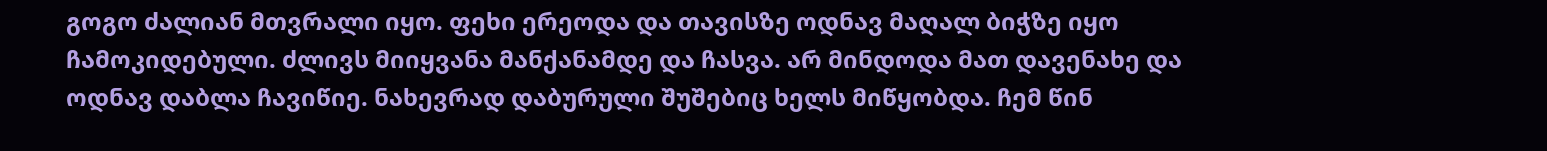გოგო ძალიან მთვრალი იყო. ფეხი ერეოდა და თავისზე ოდნავ მაღალ ბიჭზე იყო ჩამოკიდებული. ძლივს მიიყვანა მანქანამდე და ჩასვა. არ მინდოდა მათ დავენახე და ოდნავ დაბლა ჩავიწიე. ნახევრად დაბურული შუშებიც ხელს მიწყობდა. ჩემ წინ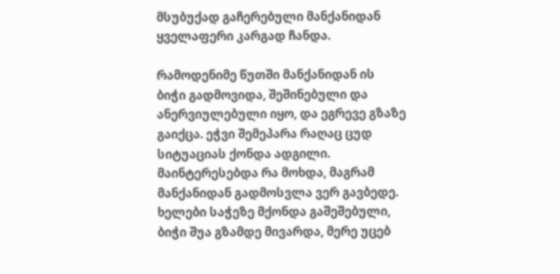მსუბუქად გაჩერებული მანქანიდან ყველაფერი კარგად ჩანდა.

რამოდენიმე წუთში მანქანიდან ის ბიჭი გადმოვიდა, შეშინებული და ანერვიულებული იყო, და ეგრევე გზაზე გაიქცა. ეჭვი შემეპარა რაღაც ცუდ სიტუაციას ქონდა ადგილი. მაინტერესებდა რა მოხდა, მაგრამ მანქანიდან გადმოსვლა ვერ გავბედე. ხელები საჭეზე მქონდა გაშეშებული, ბიჭი შუა გზამდე მივარდა, მერე უცებ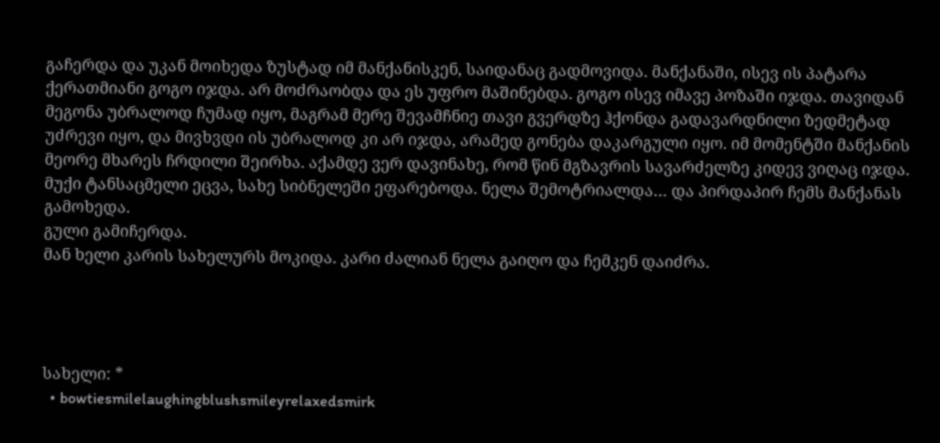გაჩერდა და უკან მოიხედა ზუსტად იმ მანქანისკენ, საიდანაც გადმოვიდა. მანქანაში, ისევ ის პატარა ქერათმიანი გოგო იჯდა. არ მოძრაობდა და ეს უფრო მაშინებდა. გოგო ისევ იმავე პოზაში იჯდა. თავიდან მეგონა უბრალოდ ჩუმად იყო, მაგრამ მერე შევამჩნიე თავი გვერდზე ჰქონდა გადავარდნილი ზედმეტად უძრევი იყო, და მივხვდი ის უბრალოდ კი არ იჯდა, არამედ გონება დაკარგული იყო. იმ მომენტში მანქანის მეორე მხარეს ჩრდილი შეირხა. აქამდე ვერ დავინახე, რომ წინ მგზავრის სავარძელზე კიდევ ვიღაც იჯდა. მუქი ტანსაცმელი ეცვა, სახე სიბნელეში ეფარებოდა. ნელა შემოტრიალდა… და პირდაპირ ჩემს მანქანას გამოხედა.
გული გამიჩერდა.
მან ხელი კარის სახელურს მოკიდა. კარი ძალიან ნელა გაიღო და ჩემკენ დაიძრა.




სახელი: *
  • bowtiesmilelaughingblushsmileyrelaxedsmirk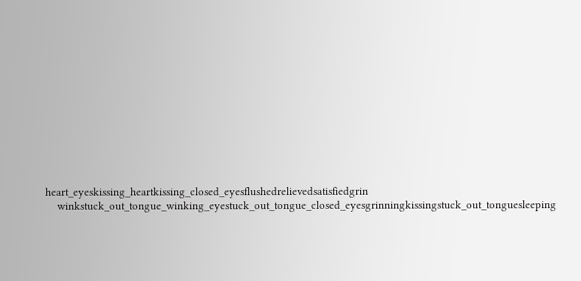heart_eyeskissing_heartkissing_closed_eyesflushedrelievedsatisfiedgrin
    winkstuck_out_tongue_winking_eyestuck_out_tongue_closed_eyesgrinningkissingstuck_out_tonguesleeping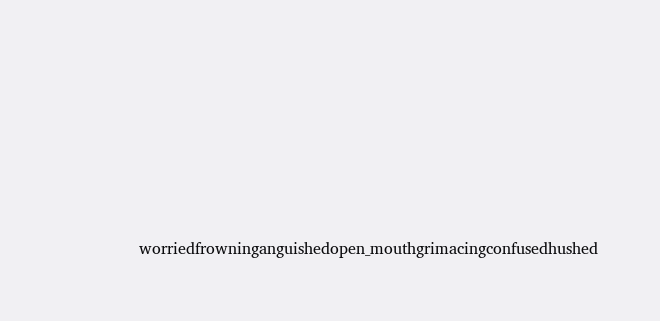worriedfrowninganguishedopen_mouthgrimacingconfusedhushed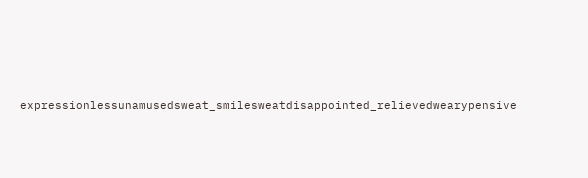expressionlessunamusedsweat_smilesweatdisappointed_relievedwearypensive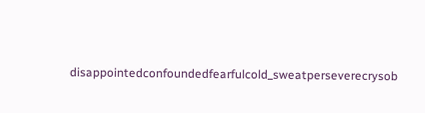disappointedconfoundedfearfulcold_sweatperseverecrysob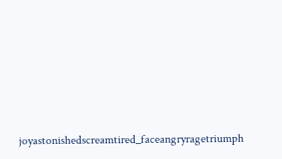joyastonishedscreamtired_faceangryragetriumph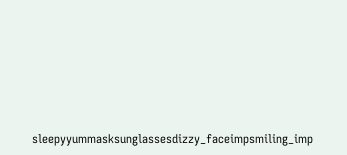sleepyyummasksunglassesdizzy_faceimpsmiling_imp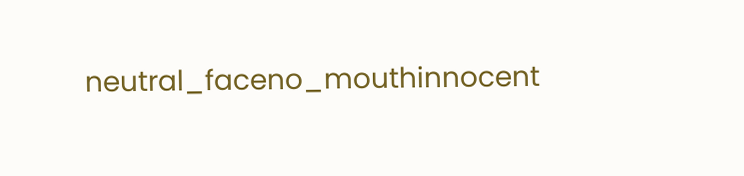neutral_faceno_mouthinnocent